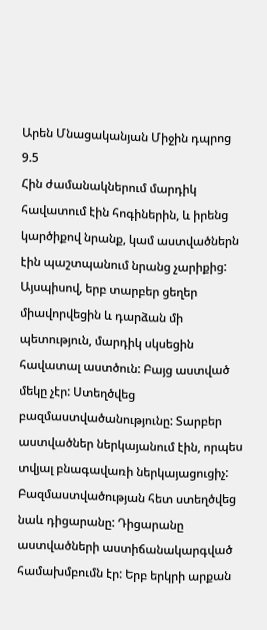Արեն Մնացականյան Միջին դպրոց 9.5
Հին ժամանակներում մարդիկ հավատում էին հոգիներին, և իրենց կարծիքով նրանք, կամ աստվածներն էին պաշտպանում նրանց չարիքից: Այսպիսով, երբ տարբեր ցեղեր միավորվեցին և դարձան մի պետություն, մարդիկ սկսեցին հավատալ աստծուն: Բայց աստված մեկը չէր: Ստեղծվեց բազմաստվածանությունը: Տարբեր աստվածներ ներկայանում էին, որպես տվյալ բնագավառի ներկայացուցիչ:
Բազմաստվածության հետ ստեղծվեց նաև դիցարանը: Դիցարանը աստվածների աստիճանակարգված համախմբումն էր: Երբ երկրի արքան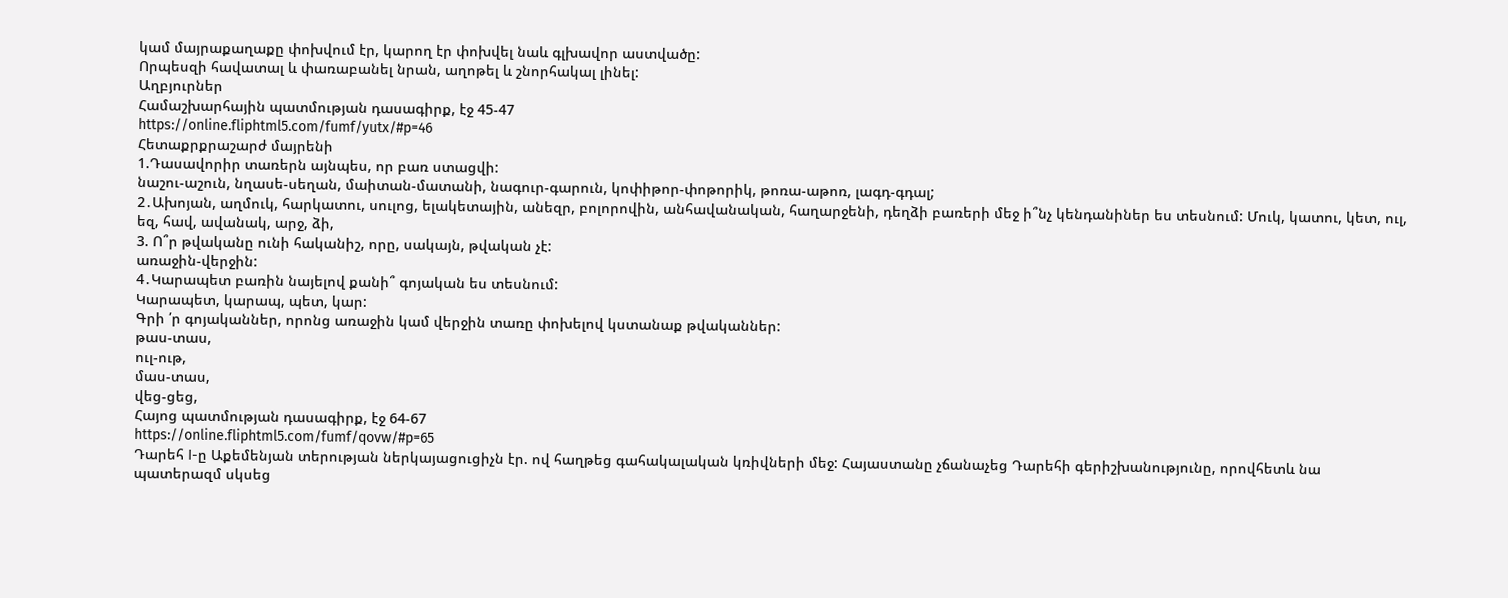կամ մայրաքաղաքը փոխվում էր, կարող էր փոխվել նաև գլխավոր աստվածը:
Որպեսզի հավատալ և փառաբանել նրան, աղոթել և շնորհակալ լինել:
Աղբյուրներ
Համաշխարհային պատմության դասագիրք, էջ 45-47
https://online.fliphtml5.com/fumf/yutx/#p=46
Հետաքրքրաշարժ մայրենի
1.Դասավորիր տառերն այնպես, որ բառ ստացվի:
նաշու-աշուն, նղասե-սեղան, մաիտան-մատանի, նագուր-գարուն, կոփիթոր-փոթորիկ, թոռա-աթոռ, լագդ-գդալ;
2․Ախոյան, աղմուկ, հարկատու, սուլոց, ելակետային, անեզր, բոլորովին, անհավանական, հաղարջենի, դեղձի բառերի մեջ ի՞նչ կենդանիներ ես տեսնում: Մուկ, կատու, կետ, ուլ, եզ, հավ, ավանակ, արջ, ձի,
3. Ո՞ր թվականը ունի հականիշ, որը, սակայն, թվական չէ:
առաջին-վերջին:
4․Կարապետ բառին նայելով քանի՞ գոյական ես տեսնում:
Կարապետ, կարապ, պետ, կար:
Գրի ՛ր գոյականներ, որոնց առաջին կամ վերջին տառը փոխելով կստանաք թվականներ:
թաս-տաս,
ուլ-ութ,
մաս-տաս,
վեց-ցեց,
Հայոց պատմության դասագիրք, էջ 64-67
https://online.fliphtml5.com/fumf/qovw/#p=65
Դարեհ I-ը Աքեմենյան տերության ներկայացուցիչն էր. ով հաղթեց գահակալական կռիվների մեջ: Հայաստանը չճանաչեց Դարեհի գերիշխանությունը, որովհետև նա պատերազմ սկսեց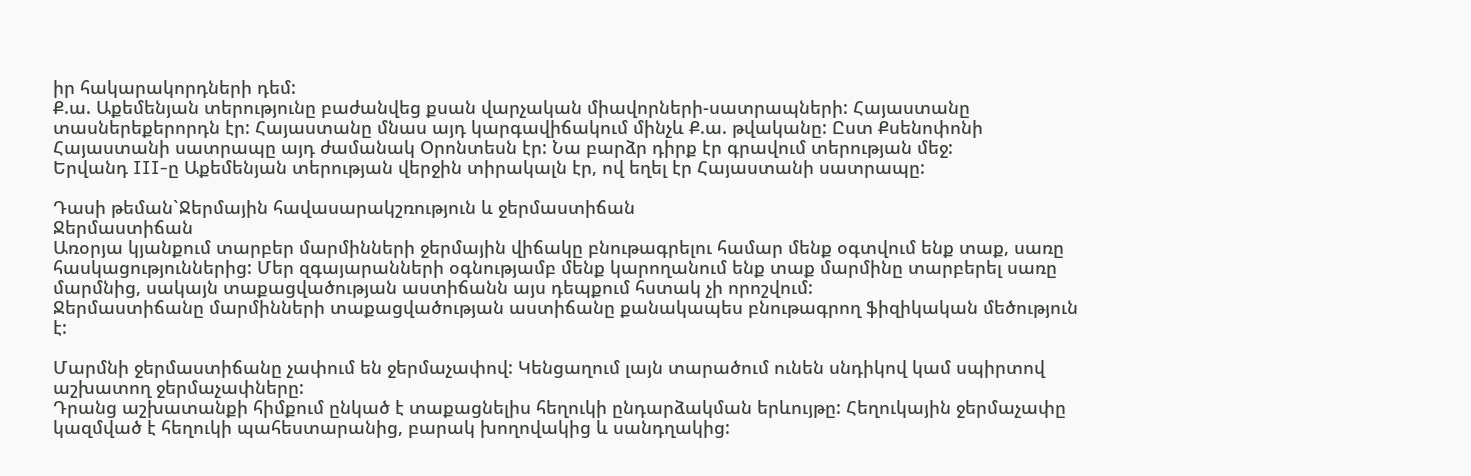իր հակարակորդների դեմ:
Ք.ա. Աքեմենյան տերությունը բաժանվեց քսան վարչական միավորների-սատրապների: Հայաստանը տասներեքերորդն էր: Հայաստանը մնաս այդ կարգավիճակում մինչև Ք.ա. թվականը: Ըստ Քսենոփոնի Հայաստանի սատրապը այդ ժամանակ Օրոնտեսն էր: Նա բարձր դիրք էր գրավում տերության մեջ:
Երվանդ III-ը Աքեմենյան տերության վերջին տիրակալն էր, ով եղել էր Հայաստանի սատրապը:

Դասի թեման`Ջերմային հավասարակշռություն և ջերմաստիճան
Ջերմաստիճան
Առօրյա կյանքում տարբեր մարմինների ջերմային վիճակը բնութագրելու համար մենք օգտվում ենք տաք, սառը հասկացություններից: Մեր զգայարանների օգնությամբ մենք կարողանում ենք տաք մարմինը տարբերել սառը մարմնից, սակայն տաքացվածության աստիճանն այս դեպքում հստակ չի որոշվում:
Ջերմաստիճանը մարմինների տաքացվածության աստիճանը քանակապես բնութագրող ֆիզիկական մեծություն է:

Մարմնի ջերմաստիճանը չափում են ջերմաչափով: Կենցաղում լայն տարածում ունեն սնդիկով կամ սպիրտով աշխատող ջերմաչափները:
Դրանց աշխատանքի հիմքում ընկած է տաքացնելիս հեղուկի ընդարձակման երևույթը: Հեղուկային ջերմաչափը կազմված է հեղուկի պահեստարանից, բարակ խողովակից և սանդղակից: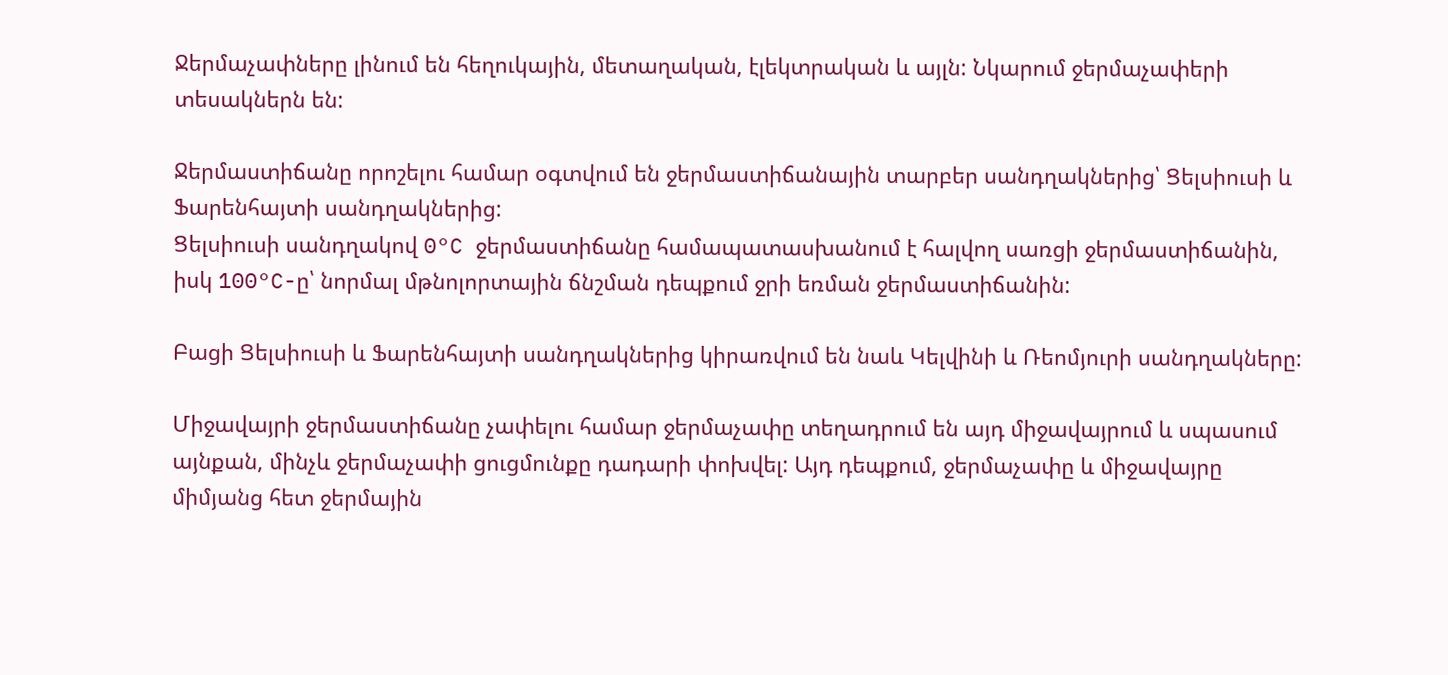Ջերմաչափները լինում են հեղուկային, մետաղական, էլեկտրական և այլն: Նկարում ջերմաչափերի տեսակներն են:

Ջերմաստիճանը որոշելու համար օգտվում են ջերմաստիճանային տարբեր սանդղակներից՝ Ցելսիուսի և Ֆարենհայտի սանդղակներից:
Ցելսիուսի սանդղակով 0°C ջերմաստիճանը համապատասխանում է հալվող սառցի ջերմաստիճանին, իսկ 100°C-ը՝ նորմալ մթնոլորտային ճնշման դեպքում ջրի եռման ջերմաստիճանին:

Բացի Ցելսիուսի և Ֆարենհայտի սանդղակներից կիրառվում են նաև Կելվինի և Ռեոմյուրի սանդղակները:

Միջավայրի ջերմաստիճանը չափելու համար ջերմաչափը տեղադրում են այդ միջավայրում և սպասում այնքան, մինչև ջերմաչափի ցուցմունքը դադարի փոխվել: Այդ դեպքում, ջերմաչափը և միջավայրը միմյանց հետ ջերմային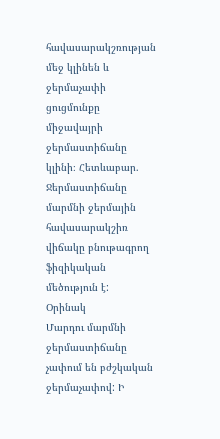հավասարակշռության մեջ կլինեն և ջերմաչափի ցուցմունքը միջավայրի ջերմաստիճանը կլինի։ Հետևաբար.
Ջերմաստիճանը մարմնի ջերմային հավասարակշիռ վիճակը բնութագրող ֆիզիկական մեծություն է:
Օրինակ
Մարդու մարմնի ջերմաստիճանը չափում են բժշկական ջերմաչափով: Ի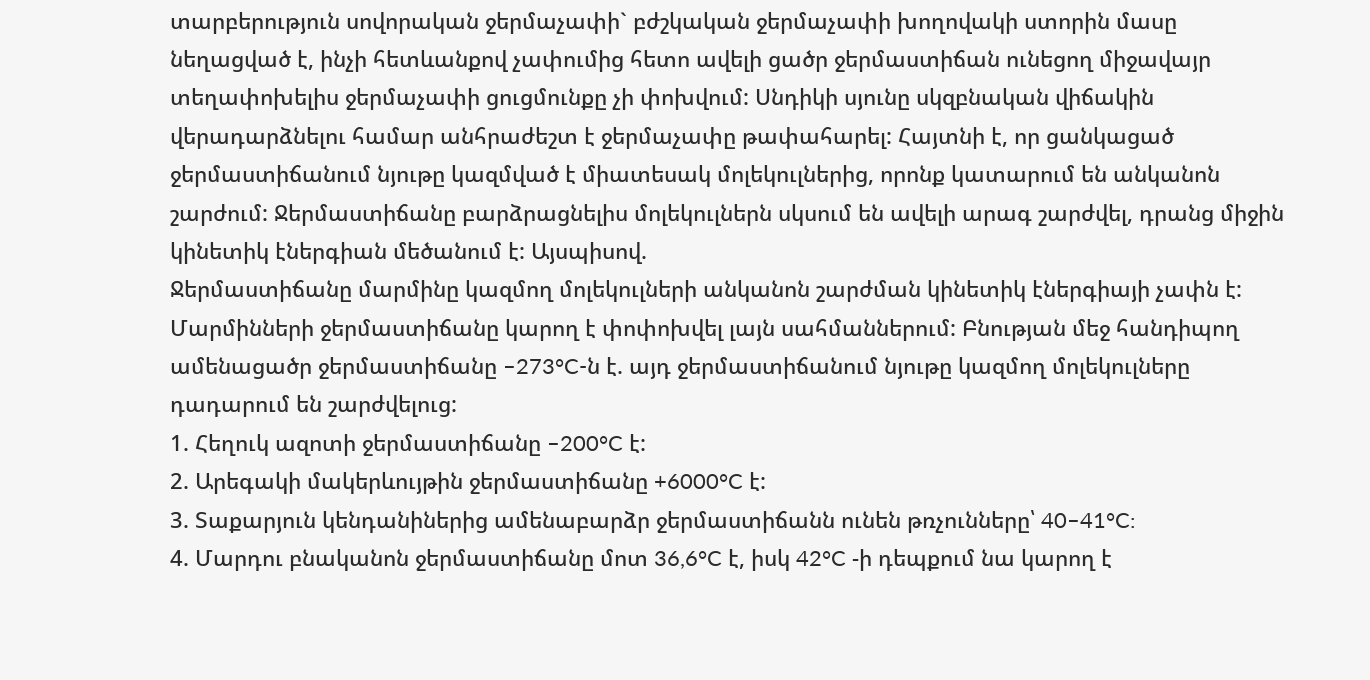տարբերություն սովորական ջերմաչափի` բժշկական ջերմաչափի խողովակի ստորին մասը նեղացված է, ինչի հետևանքով չափումից հետո ավելի ցածր ջերմաստիճան ունեցող միջավայր տեղափոխելիս ջերմաչափի ցուցմունքը չի փոխվում: Սնդիկի սյունը սկզբնական վիճակին վերադարձնելու համար անհրաժեշտ է ջերմաչափը թափահարել: Հայտնի է, որ ցանկացած ջերմաստիճանում նյութը կազմված է միատեսակ մոլեկուլներից, որոնք կատարում են անկանոն շարժում: Ջերմաստիճանը բարձրացնելիս մոլեկուլներն սկսում են ավելի արագ շարժվել, դրանց միջին կինետիկ էներգիան մեծանում է: Այսպիսով.
Ջերմաստիճանը մարմինը կազմող մոլեկուլների անկանոն շարժման կինետիկ էներգիայի չափն է: Մարմինների ջերմաստիճանը կարող է փոփոխվել լայն սահմաններում: Բնության մեջ հանդիպող ամենացածր ջերմաստիճանը –273°C-ն է. այդ ջերմաստիճանում նյութը կազմող մոլեկուլները դադարում են շարժվելուց:
1. Հեղուկ ազոտի ջերմաստիճանը –200°C է:
2. Արեգակի մակերևույթին ջերմաստիճանը +6000°C է:
3. Տաքարյուն կենդանիներից ամենաբարձր ջերմաստիճանն ունեն թռչունները՝ 40–41°C:
4. Մարդու բնականոն ջերմաստիճանը մոտ 36,6°C է, իսկ 42°C -ի դեպքում նա կարող է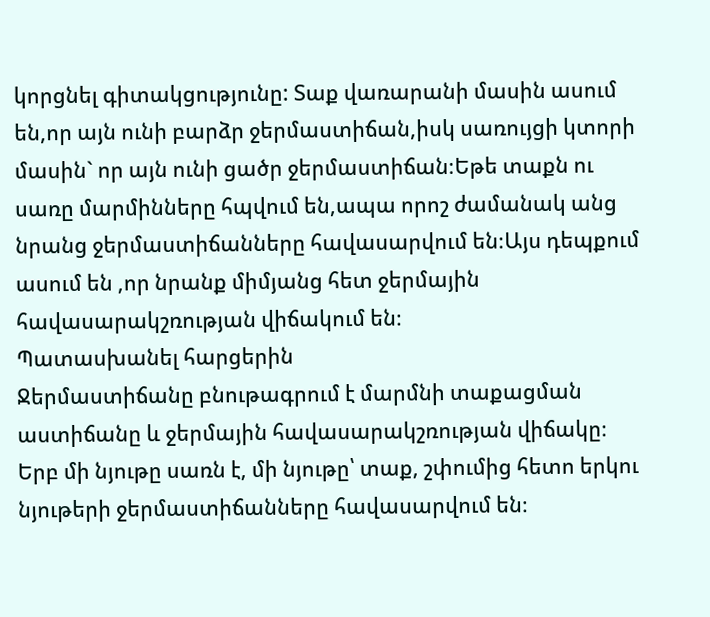կորցնել գիտակցությունը: Տաք վառարանի մասին ասում են,որ այն ունի բարձր ջերմաստիճան,իսկ սառույցի կտորի մասին` որ այն ունի ցածր ջերմաստիճան։Եթե տաքն ու սառը մարմինները հպվում են,ապա որոշ ժամանակ անց նրանց ջերմաստիճանները հավասարվում են։Այս դեպքում ասում են ,որ նրանք միմյանց հետ ջերմային հավասարակշռության վիճակում են։
Պատասխանել հարցերին
Ջերմաստիճանը բնութագրում է մարմնի տաքացման աստիճանը և ջերմային հավասարակշռության վիճակը։
Երբ մի նյութը սառն է, մի նյութը՝ տաք, շփումից հետո երկու նյութերի ջերմաստիճանները հավասարվում են։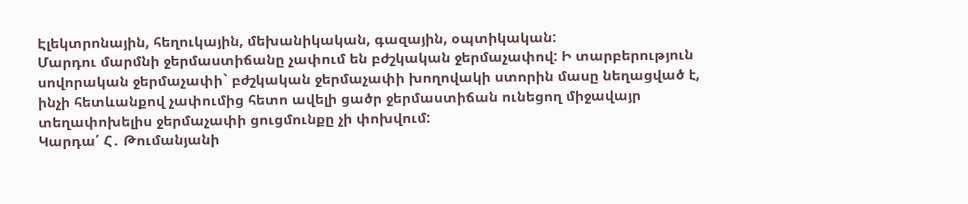Էլեկտրոնային, հեղուկային, մեխանիկական, գազային, օպտիկական:
Մարդու մարմնի ջերմաստիճանը չափում են բժշկական ջերմաչափով: Ի տարբերություն սովորական ջերմաչափի` բժշկական ջերմաչափի խողովակի ստորին մասը նեղացված է, ինչի հետևանքով չափումից հետո ավելի ցածր ջերմաստիճան ունեցող միջավայր տեղափոխելիս ջերմաչափի ցուցմունքը չի փոխվում:
Կարդա՛ Հ․ Թումանյանի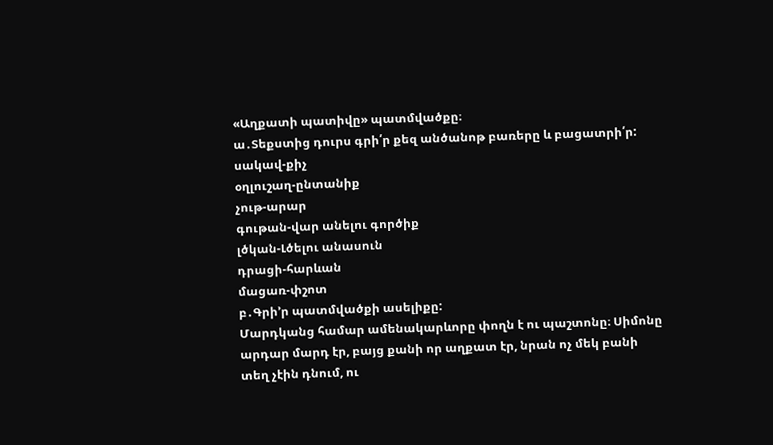«Աղքատի պատիվը» պատմվածքը։
ա․Տեքստից դուրս գրի՛ր քեզ անծանոթ բառերը և բացատրի՛ր:
սակավ-քիչ
օղլուշաղ-ընտանիք
չութ-արար
գութան-վար անելու գործիք
լծկան-Լծելու անասուն
դրացի-հարևան
մացառ-փշոտ
բ․Գրի՚ր պատմվածքի ասելիքը:
Մարդկանց համար ամենակարևորը փողն է ու պաշտոնը։ Սիմոնը արդար մարդ էր, բայց քանի որ աղքատ էր, նրան ոչ մեկ բանի տեղ չէին դնում, ու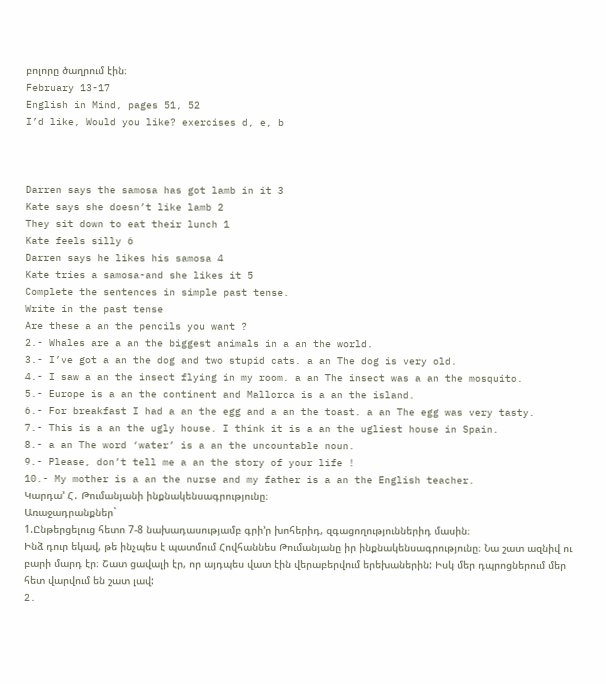բոլորը ծաղրում էին։
February 13-17
English in Mind, pages 51, 52
I’d like, Would you like? exercises d, e, b



Darren says the samosa has got lamb in it 3
Kate says she doesn’t like lamb 2
They sit down to eat their lunch 1
Kate feels silly 6
Darren says he likes his samosa 4
Kate tries a samosa-and she likes it 5
Complete the sentences in simple past tense.
Write in the past tense
Are these a an the pencils you want ?
2.- Whales are a an the biggest animals in a an the world.
3.- I’ve got a an the dog and two stupid cats. a an The dog is very old.
4.- I saw a an the insect flying in my room. a an The insect was a an the mosquito.
5.- Europe is a an the continent and Mallorca is a an the island.
6.- For breakfast I had a an the egg and a an the toast. a an The egg was very tasty.
7.- This is a an the ugly house. I think it is a an the ugliest house in Spain.
8.- a an The word ‘water’ is a an the uncountable noun.
9.- Please, don’t tell me a an the story of your life !
10.- My mother is a an the nurse and my father is a an the English teacher.
Կարդա’ Հ․ Թումանյանի ինքնակենսագրությունը։
Առաջադրանքներ`
1.Ընթերցելուց հետո 7-8 նախադասությամբ գրի’ր խոհերիդ, զգացողություններիդ մասին։
Ինձ դուր եկավ, թե ինչպես է պատմում Հովհաննես Թումանյանը իր ինքնակենսագրությունը։ Նա շատ ազնիվ ու բարի մարդ էր։ Շատ ցավալի էր, որ այդպես վատ էին վերաբերվում երեխաներին: Իսկ մեր դպրոցներում մեր հետ վարվում են շատ լավ:
2.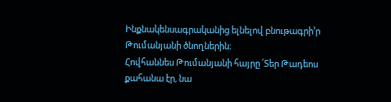Ինքնակենսագրականից ելնելով բնութագրի’ր Թումանյանի ծնողներին։
Հովհաննես Թումանյանի հայրը ՛Տեր Թադեոս քահանա էր, նա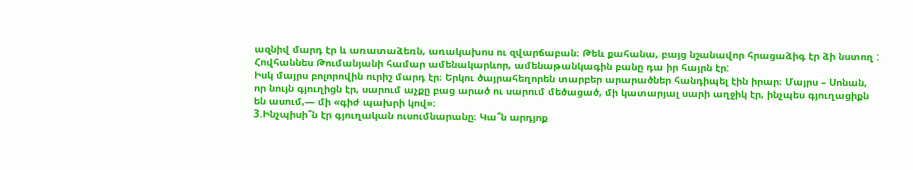ազնիվ մարդ էր և առատաձեռն, առակախոս ու զվարճաբան։ Թեև քահանա, բայց նշանավոր հրացաձիգ էր ձի նստող :
Հովհաննես Թումանյանի համար ամենակարևոր, ամենաթանկագին բանը դա իր հայրն էր:
Իսկ մայրս բոլորովին ուրիշ մարդ էր։ Երկու ծայրահեղորեն տարբեր արարածներ հանդիպել էին իրար։ Մայրս – Սոնան, որ նույն գյուղիցն էր, սարում աչքը բաց արած ու սարում մեծացած, մի կատարյալ սարի աղջիկ էր, ինչպես գյուղացիքն են ասում,— մի «գիժ պախրի կով»։
3.Ինչպիսի՞ն էր գյուղական ուսումնարանը։ Կա՞ն արդյոք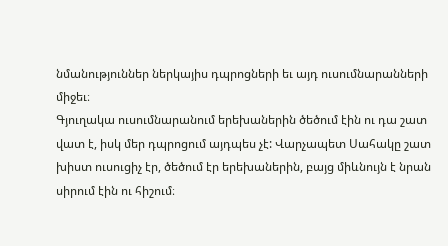նմանություններ ներկայիս դպրոցների եւ այդ ուսումնարանների միջեւ։
Գյուղակա ուսումնարանում երեխաներին ծեծում էին ու դա շատ վատ է, իսկ մեր դպրոցում այդպես չէ: Վարչապետ Սահակը շատ խիստ ուսուցիչ էր, ծեծում էր երեխաներին, բայց միևնույն է նրան սիրում էին ու հիշում։